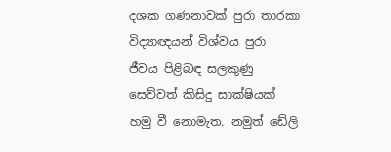දශක ගණනාවක් පුරා තාරකා විද්‍යාඥයන් විශ්වය පුරා ජීවය පිළිබඳ සලකුණු සෙව්වත් කිසිදු සාක්ෂියක් හමු වී නොමැත. නමුත් ඩේලි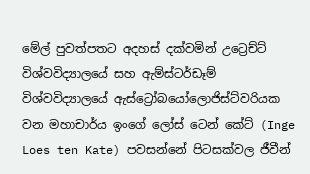මේල් පුවත්පතට අදහස් දක්වමින් උට්‍රෙච්ට් විශ්වවිද්‍යාලයේ සහ ඇම්ස්ටර්ඩෑම් විශ්වවිද්‍යාලයේ ඇස්ට්‍රෝබයෝලොජිස්ට්වරියක වන මහාචාර්ය ඉංගේ ලෝස් ටෙන් කේට් (Inge Loes ten Kate) පවසන්නේ පිටසක්වල ජීවීන්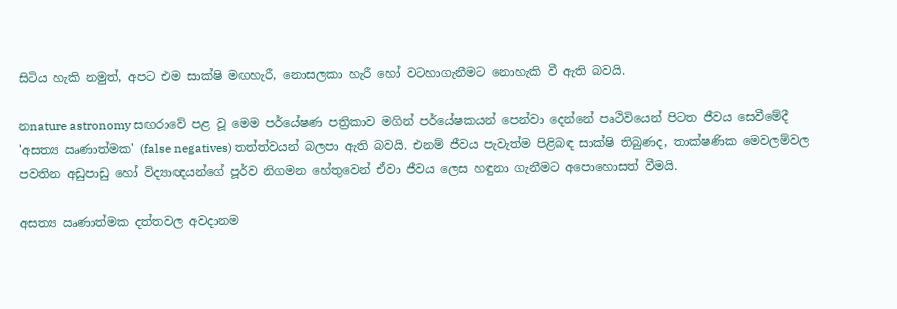සිටිය හැකි නමුත්, අපට එම සාක්ෂි මඟහැරී, නොසලකා හැරී හෝ වටහාගැනීමට නොහැකි වී ඇති බවයි.

නnature astronomy සඟරාවේ පළ වූ මෙම පර්යේෂණ පත්‍රිකාව මගින් පර්යේෂකයන් පෙන්වා දෙන්නේ පෘථිවියෙන් පිටත ජීවය සෙවීමේදී 'අසත්‍ය ඍණාත්මක' (false negatives) තත්ත්වයන් බලපා ඇති බවයි. එනම් ජීවය පැවැත්ම පිළිබඳ සාක්ෂි තිබුණද, තාක්ෂණික මෙවලම්වල පවතින අඩුපාඩු හෝ විද්‍යාඥයන්ගේ පූර්ව නිගමන හේතුවෙන් ඒවා ජීවය ලෙස හඳුනා ගැනීමට අපොහොසත් වීමයි.

අසත්‍ය ඍණාත්මක දත්තවල අවදානම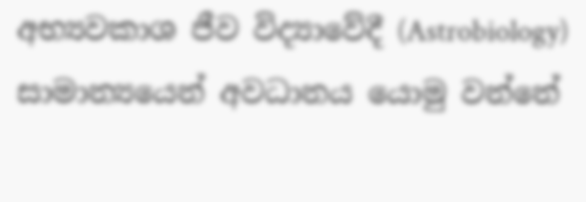අභ්‍යවකාශ ජීව විද්‍යාවේදී (Astrobiology) සාමාන්‍යයෙන් අවධානය යොමු වන්නේ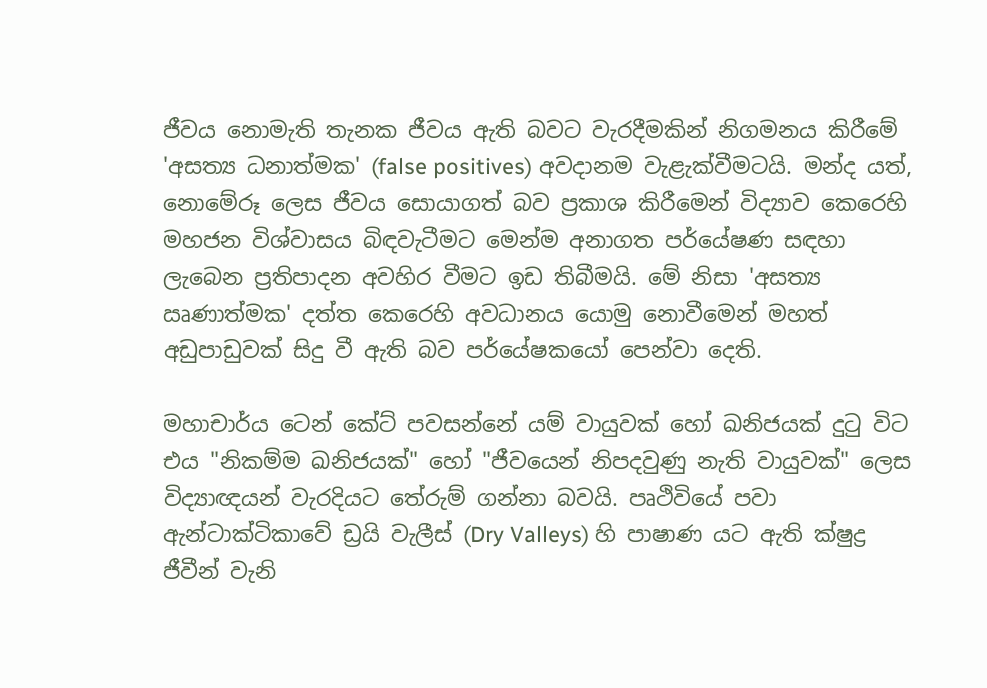ජීවය නොමැති තැනක ජීවය ඇති බවට වැරදීමකින් නිගමනය කිරීමේ 'අසත්‍ය ධනාත්මක' (false positives) අවදානම වැළැක්වීමටයි. මන්ද යත්, නොමේරූ ලෙස ජීවය සොයාගත් බව ප්‍රකාශ කිරීමෙන් විද්‍යාව කෙරෙහි මහජන විශ්වාසය බිඳවැටීමට මෙන්ම අනාගත පර්යේෂණ සඳහා ලැබෙන ප්‍රතිපාදන අවහිර වීමට ඉඩ තිබීමයි. මේ නිසා 'අසත්‍ය ඍණාත්මක' දත්ත කෙරෙහි අවධානය යොමු නොවීමෙන් මහත් අඩුපාඩුවක් සිදු වී ඇති බව පර්යේෂකයෝ පෙන්වා දෙති.

මහාචාර්ය ටෙන් කේට් පවසන්නේ යම් වායුවක් හෝ ඛනිජයක් දුටු විට එය "නිකම්ම ඛනිජයක්" හෝ "ජීවයෙන් නිපදවුණු නැති වායුවක්" ලෙස විද්‍යාඥයන් වැරදියට තේරුම් ගන්නා බවයි. පෘථිවියේ පවා ඇන්ටාක්ටිකාවේ ඩ්‍රයි වැලීස් (Dry Valleys) හි පාෂාණ යට ඇති ක්ෂුද්‍ර ජීවීන් වැනි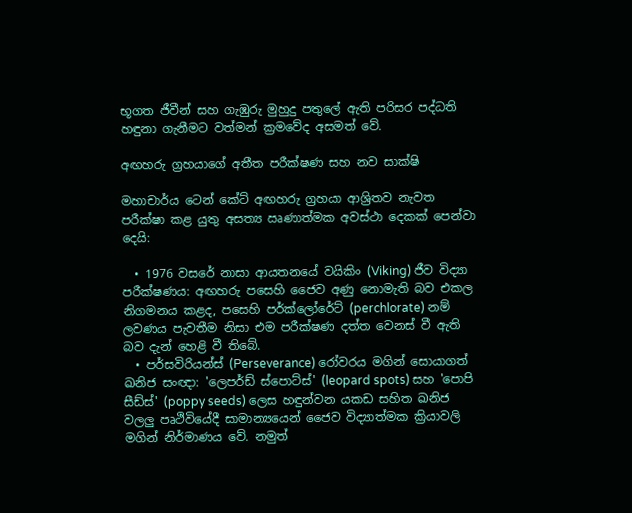භූගත ජීවීන් සහ ගැඹුරු මුහුදු පතුලේ ඇති පරිසර පද්ධති හඳුනා ගැනීමට වත්මන් ක්‍රමවේද අසමත් වේ.

අඟහරු ග්‍රහයාගේ අතීත පරීක්ෂණ සහ නව සාක්ෂි

මහාචාර්ය ටෙන් කේට් අඟහරු ග්‍රහයා ආශ්‍රිතව නැවත පරීක්ෂා කළ යුතු අසත්‍ය ඍණාත්මක අවස්ථා දෙකක් පෙන්වා දෙයි:

  • 1976 වසරේ නාසා ආයතනයේ වයිකිං (Viking) ජීව විද්‍යා පරීක්ෂණය: අඟහරු පසෙහි ජෛව අණු නොමැති බව එකල නිගමනය කළද, පසෙහි පර්ක්ලෝරේට් (perchlorate) නම් ලවණය පැවතීම නිසා එම පරීක්ෂණ දත්ත වෙනස් වී ඇති බව දැන් හෙළි වී තිබේ.
  • පර්සවිරියන්ස් (Perseverance) රෝවරය මගින් සොයාගත් ඛනිජ සංඥා: 'ලෙපර්ඩ් ස්පොට්ස්' (leopard spots) සහ 'පොපි සීඩ්ස්' (poppy seeds) ලෙස හඳුන්වන යකඩ සහිත ඛනිජ වලලු පෘථිවියේදී සාමාන්‍යයෙන් ජෛව විද්‍යාත්මක ක්‍රියාවලි මගින් නිර්මාණය වේ. නමුත්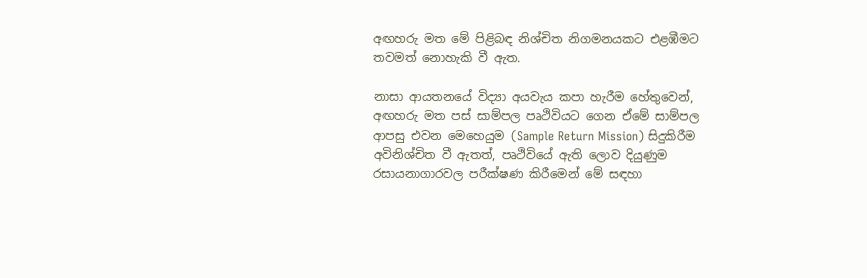අඟහරු මත මේ පිළිබඳ නිශ්චිත නිගමනයකට එළඹීමට තවමත් නොහැකි වී ඇත.

නාසා ආයතනයේ විද්‍යා අයවැය කපා හැරීම හේතුවෙන්, අඟහරු මත පස් සාම්පල පෘථිවියට ගෙන ඒමේ සාම්පල ආපසු එවන මෙහෙයුම (Sample Return Mission) සිදුකිරීම අවිනිශ්චිත වී ඇතත්, පෘථිවියේ ඇති ලොව දියුණුම රසායනාගාරවල පරීක්ෂණ කිරීමෙන් මේ සඳහා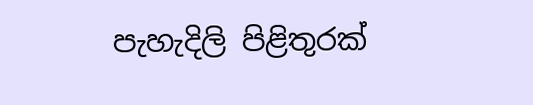පැහැදිලි පිළිතුරක්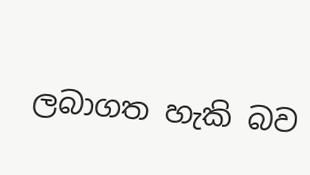ලබාගත හැකි බව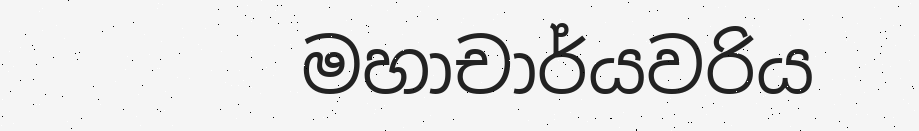මහාචාර්යවරිය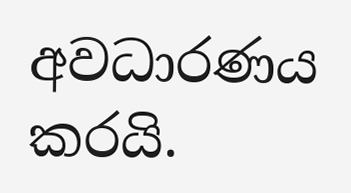අවධාරණය කරයි.